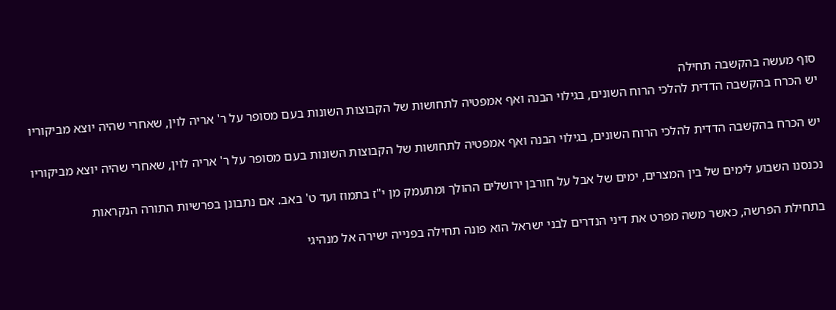סוף מעשה בהקשבה תחילה
יש הכרח בהקשבה הדדית להלכי הרוח השונים, בגילוי הבנה ואף אמפטיה לתחושות של הקבוצות השונות בעם מסופר על ר' אריה לוין, שאחרי שהיה יוצא מביקוריו

יש הכרח בהקשבה הדדית להלכי הרוח השונים, בגילוי הבנה ואף אמפטיה לתחושות של הקבוצות השונות בעם מסופר על ר' אריה לוין, שאחרי שהיה יוצא מביקוריו

נכנסנו השבוע לימים של בין המצרים, ימים של אבל על חורבן ירושלים ההולך ומתעמק מן י"ז בתמוז ועד ט' באב. אם נתבונן בפרשיות התורה הנקראות

בתחילת הפרשה, כאשר משה מפרט את דיני הנדרים לבני ישראל הוא פונה תחילה בפנייה ישירה אל מנהיגי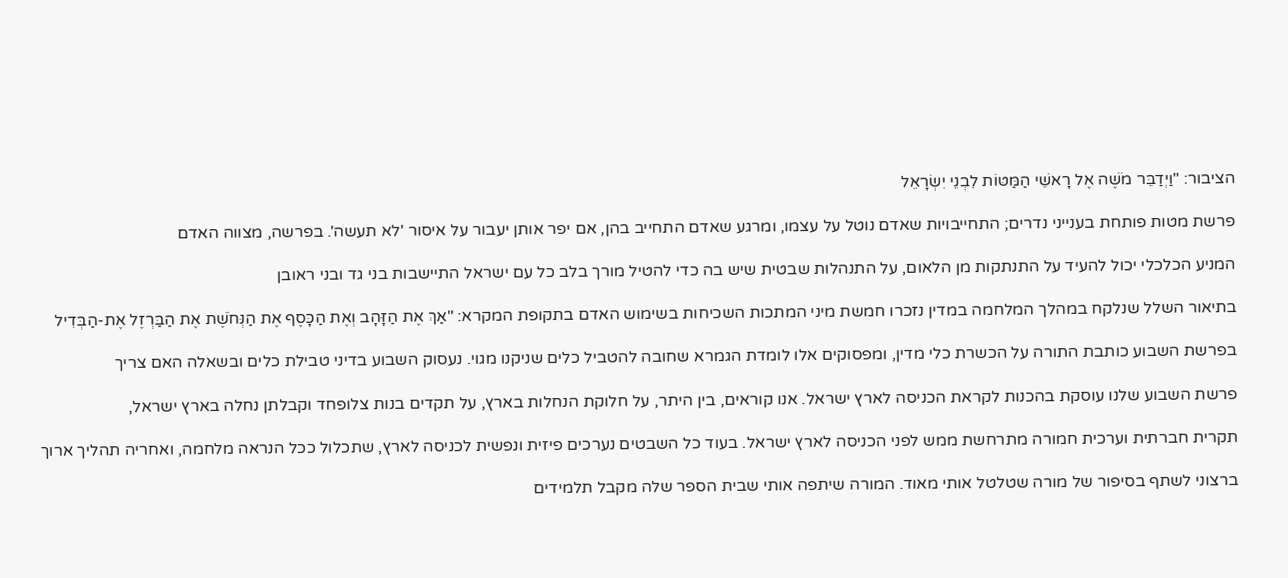הציבור: "וַיְדַבֵּר מֹשֶׁה אֶל רָאשֵׁי הַמַּטּוֹת לִבְנֵי יִשְׂרָאֵל

פרשת מטות פותחת בענייני נדרים; התחייבויות שאדם נוטל על עצמו, ומרגע שאדם התחייב בהן, אם יפר אותן יעבור על איסור 'לא תעשה'. בפרשה, מצווה האדם

המניע הכלכלי יכול להעיד על התנתקות מן הלאום, על התנהלות שבטית שיש בה כדי להטיל מורך בלב כל עם ישראל התיישבות בני גד ובני ראובן

בתיאור השלל שנלקח במהלך המלחמה במדין נזכרו חמשת מיני המתכות השכיחות בשימוש האדם בתקופת המקרא: "אַךְ אֶת הַזָּהָב וְאֶת הַכָּסֶף אֶת הַנְּחֹשֶׁת אֶת הַבַּרְזֶל אֶת-הַבְּדִיל

בפרשת השבוע כותבת התורה על הכשרת כלי מדין, ומפסוקים אלו לומדת הגמרא שחובה להטביל כלים שניקנו מגוי. נעסוק השבוע בדיני טבילת כלים ובשאלה האם צריך

פרשת השבוע שלנו עוסקת בהכנות לקראת הכניסה לארץ ישראל. אנו קוראים, בין היתר, על חלוקת הנחלות בארץ, על תקדים בנות צלופחד וקבלתן נחלה בארץ ישראל,

תקרית חברתית וערכית חמורה מתרחשת ממש לפני הכניסה לארץ ישראל. בעוד כל השבטים נערכים פיזית ונפשית לכניסה לארץ, שתכלול ככל הנראה מלחמה, ואחריה תהליך ארוך

ברצוני לשתף בסיפור של מורה שטלטל אותי מאוד. המורה שיתפה אותי שבית הספר שלה מקבל תלמידים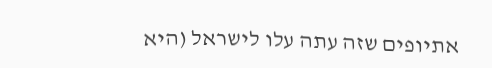אתיופים שזה עתה עלו לישראל (היא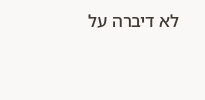לא דיברה על